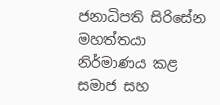ජනාධිපති සිරිසේන මහත්තයා නිර්මාණය කළ සමාජ සහ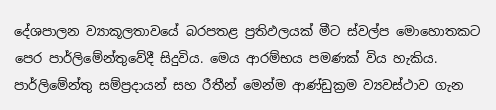දේශපාලන ව්‍යාකූලතාවයේ බරපතළ ප්‍රතිඵලයක් මීට ස්වල්ප මොහොතකට පෙර පාර්ලිමේන්තුවේදී සිදුවිය. මෙය ආරම්භය පමණක් විය හැකිය. පාර්ලිමේන්තු සම්ප්‍රදායන් සහ රීතීන් මෙන්ම ආණ්ඩුක්‍රම ව්‍යවස්ථාව ගැන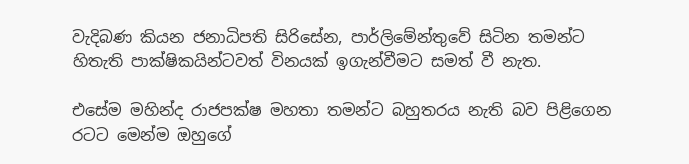වැදිබණ කියන ජනාධිපති සිරිසේන, පාර්ලිමේන්තුවේ සිටින තමන්ට හිතැති පාක්ෂිකයින්ටවත් විනයක් ඉගැන්වීමට සමත් වී නැත.

එසේම මහින්ද රාජපක්ෂ මහතා තමන්ට බහුතරය නැති බව පිළිගෙන රටට මෙන්ම ඔහුගේ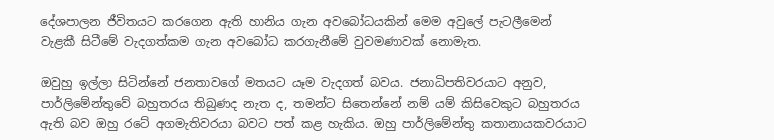දේශපාලන ජීවිතයට කරගෙන ඇති හානිය ගැන අවබෝධයකින් මෙම අවුලේ පැටලීමෙන් වැළකී සිටීමේ වැදගත්කම ගැන අවබෝධ කරගැනීමේ වුවමණාවක් නොමැත.

ඔවුහු ඉල්ලා සිටින්නේ ජනතාවගේ මතයට යෑම වැදගත් බවය. ජනාධිපතිවරයාට අනුව, පාර්ලිමේන්තුවේ බහුතරය තිබුණද නැත ද, තමන්ට සිතෙන්නේ නම් යම් කිසිවෙකුට බහුතරය ඇති බව ඔහු රටේ අගමැතිවරයා බවට පත් කළ හැකිය. ඔහු පාර්ලිමේන්තු කතානායකවරයාට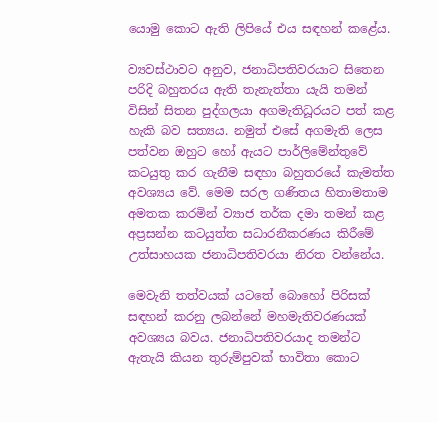යොමු කොට ඇති ලිපියේ එය සඳහන් කළේය.

ව්‍යවස්ථාවට අනුව, ජනාධිපතිවරයාට සිතෙන පරිදි බහුතරය ඇති තැනැත්තා යැයි තමන් විසින් සිතන පුද්ගලයා අගමැතිධූරයට පත් කළ හැකි බව සත්‍යය. නමුත් එසේ අගමැති ලෙස පත්වන ඔහුට හෝ ඇයට පාර්ලිමේන්තුවේ කටයුතු කර ගැනීම සඳහා බහුතරයේ කැමත්ත අවශ්‍යය වේ. මෙම සරල ගණිතය හිතාමතාම අමතක කරමින් ව්‍යාජ තර්ක දමා තමන් කළ අප්‍රසන්න කටයුත්ත සධාරනීකරණය කිරීමේ උත්සාහයක ජනාධිපතිවරයා නිරත වන්නේය.

මෙවැනි තත්වයක් යටතේ බොහෝ පිරිසක් සඳහන් කරනු ලබන්නේ මහමැතිවරණයක් අවශ්‍යය බවය. ජනාධිපතිවරයාද තමන්ට ඇතැයි කියන තුරුම්පුවක් භාවිතා කොට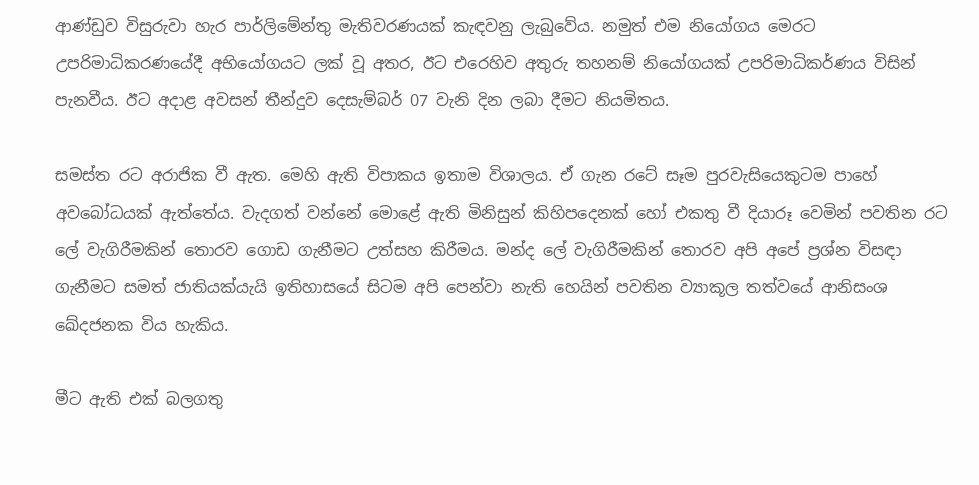ආණ්ඩුව විසුරුවා හැර පාර්ලිමේන්තු මැතිවරණයක් කැඳවනු ලැබුවේය. නමුත් එම නියෝගය මෙරට උපරිමාධිකරණයේදී අභියෝගයට ලක් වූ අතර, ඊට එරෙහිව අතුරු තහනම් නියෝගයක් උපරිමාධිකර්ණය විසින් පැනවීය. ඊට අදාළ අවසන් තීන්දුව දෙසැම්බර් 07 වැනි දින ලබා දීමට නියමිතය.

සමස්ත රට අරාජික වී ඇත. මෙහි ඇති විපාකය ඉතාම විශාලය. ඒ ගැන රටේ සෑම පුරවැසියෙකුටම පාහේ අවබෝධයක් ඇත්තේය. වැදගත් වන්නේ මොළේ ඇති මිනිසුන් කිහිපදෙනක් හෝ එකතු වී දියාරූ වෙමින් පවතින රට ලේ වැගිරීමකින් තොරව ගොඩ ගැනීමට උත්සහ කිරීමය. මන්ද ලේ වැගිරීමකින් තොරව අපි අපේ ප්‍රශ්න විසඳා ගැනීමට සමත් ජාතියක්යැයි ඉතිහාසයේ සිටම අපි පෙන්වා නැති හෙයින් පවතින ව්‍යාකූල තත්වයේ ආනිසංශ ඛේදජනක විය හැකිය.

මීට ඇති එක් බලගතු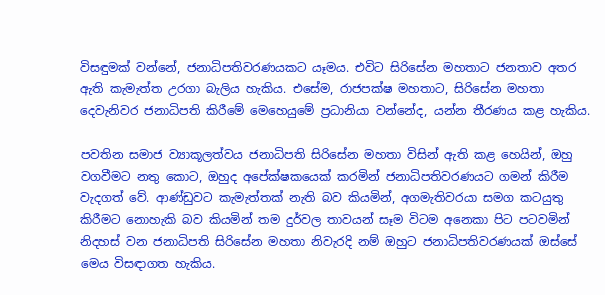විසඳුමක් වන්නේ, ජනාධිපතිවරණයකට යෑමය. එවිට සිරිසේන මහතාට ජනතාව අතර ඇති කැමැත්ත උරගා බැලිය හැකිය. එසේම, රාජපක්ෂ මහතාට, සිරිසේන මහතා දෙවැනිවර ජනාධිපති කිරීමේ මෙහෙයුමේ ප්‍රධානියා වන්නේද, යන්න තීරණය කළ හැකිය.

පවතින සමාජ ව්‍යාකූලත්වය ජනාධිපති සිරිසේන මහතා විසින් ඇති කළ හෙයින්, ඔහු වගවීමට නතු කොට, ඔහුද අපේක්ෂකයෙක් කරමින් ජනාධිපතිවරණයට ගමන් කිරීම වැදගත් වේ. ආණ්ඩුවට කැමැත්තක් නැති බව කියමින්, අගමැතිවරයා සමග කටයුතු කිරීමට නොහැකි බව කියමින් තම දුර්වල තාවයන් සෑම විටම අනෙකා පිට පටවමින් නිදහස් වන ජනාධිපති සිරිසේන මහතා නිවැරදි නම් ඔහුට ජනාධිපතිවරණයක් ඔස්සේ මෙය විසඳාගත හැකිය.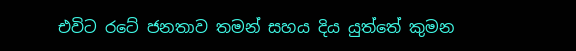එවිට රටේ ජනතාව තමන් සහය දිය යුත්තේ කුමන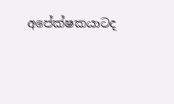අපේක්ෂකයාටද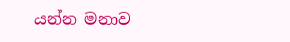යන්න මනාව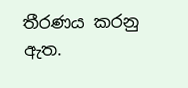තීරණය කරනු ඇත.